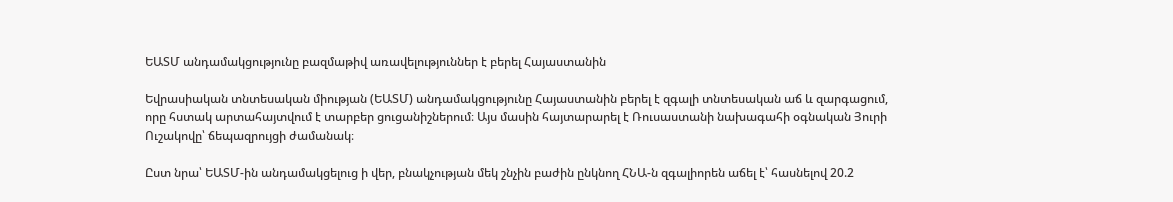ԵԱՏՄ անդամակցությունը բազմաթիվ առավելություններ է բերել Հայաստանին

Եվրասիական տնտեսական միության (ԵԱՏՄ) անդամակցությունը Հայաստանին բերել է զգալի տնտեսական աճ և զարգացում, որը հստակ արտահայտվում է տարբեր ցուցանիշներում։ Այս մասին հայտարարել է Ռուսաստանի նախագահի օգնական Յուրի Ուշակովը՝ ճեպազրույցի ժամանակ։

Ըստ նրա՝ ԵԱՏՄ-ին անդամակցելուց ի վեր, բնակչության մեկ շնչին բաժին ընկնող ՀՆԱ-ն զգալիորեն աճել է՝ հասնելով 20.2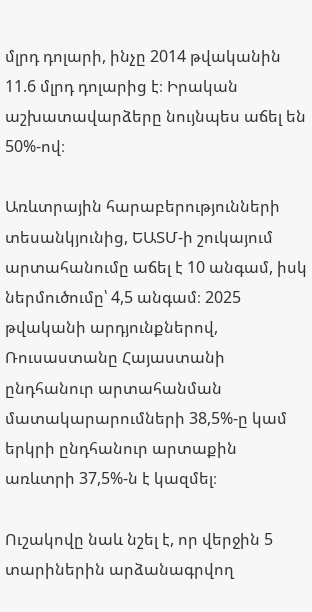մլրդ դոլարի, ինչը 2014 թվականին 11.6 մլրդ դոլարից է։ Իրական աշխատավարձերը նույնպես աճել են 50%-ով։

Առևտրային հարաբերությունների տեսանկյունից, ԵԱՏՄ-ի շուկայում արտահանումը աճել է 10 անգամ, իսկ ներմուծումը՝ 4,5 անգամ։ 2025 թվականի արդյունքներով, Ռուսաստանը Հայաստանի ընդհանուր արտահանման մատակարարումների 38,5%-ը կամ երկրի ընդհանուր արտաքին առևտրի 37,5%-ն է կազմել։

Ուշակովը նաև նշել է, որ վերջին 5 տարիներին արձանագրվող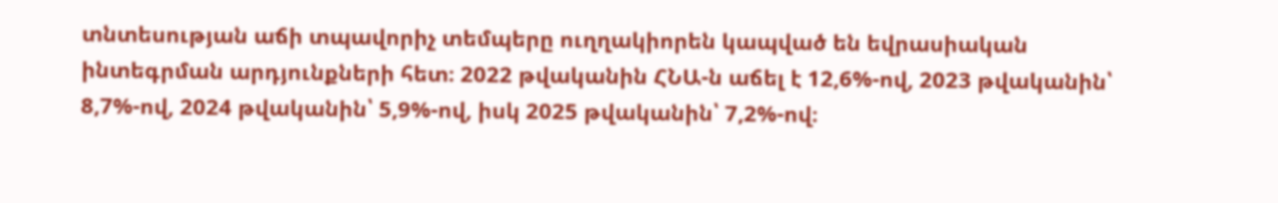տնտեսության աճի տպավորիչ տեմպերը ուղղակիորեն կապված են եվրասիական ինտեգրման արդյունքների հետ։ 2022 թվականին ՀՆԱ-ն աճել է 12,6%-ով, 2023 թվականին՝ 8,7%-ով, 2024 թվականին՝ 5,9%-ով, իսկ 2025 թվականին՝ 7,2%-ով։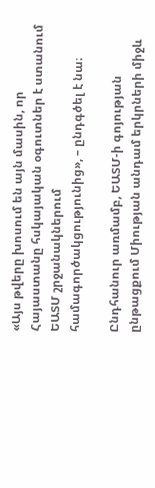«Այս թվերը խոսում են այն մասին, որ Հայաստանը հսկայական օգուտներ է ստանում ԵԱՏՄ շրջանակներում համագործակցությունից», – ընդգծել է նա։

Ընդհանուր առմամբ, ԵԱՏՄ-ի գոյության ընթացքում Միության անդամ երկրների միջև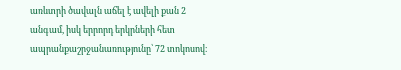առևտրի ծավալն աճել է ավելի քան 2 անգամ, իսկ երրորդ երկրների հետ ապրանքաշրջանառությունը՝ 72 տոկոսով։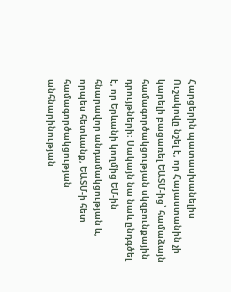Հարցերին պատասխանելիս Ուշակովը նշել է, որ Հայաստանին չի կարելի բացառել ԵԱՏՄ-ից՝ համաձայն համագործակցության սկզբունքային դրույթների։ Սակայն նա նաև ընդգծել է, որ Երևանի կողմից ԵՄ-ին հնարավոր անդամակցության և, որպես հետևանք, ԵԱՏՄ-ի հետ համագործակցության անհնարինության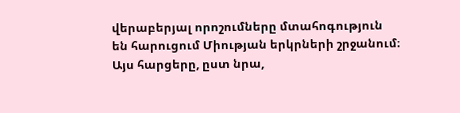վերաբերյալ որոշումները մտահոգություն են հարուցում Միության երկրների շրջանում։ Այս հարցերը, ըստ նրա,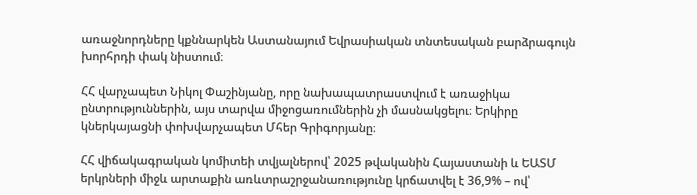առաջնորդները կքննարկեն Աստանայում Եվրասիական տնտեսական բարձրագույն խորհրդի փակ նիստում։

ՀՀ վարչապետ Նիկոլ Փաշինյանը, որը նախապատրաստվում է առաջիկա ընտրություններին, այս տարվա միջոցառումներին չի մասնակցելու։ Երկիրը կներկայացնի փոխվարչապետ Մհեր Գրիգորյանը։

ՀՀ վիճակագրական կոմիտեի տվյալներով՝ 2025 թվականին Հայաստանի և ԵԱՏՄ երկրների միջև արտաքին առևտրաշրջանառությունը կրճատվել է 36,9% – ով՝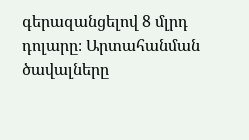գերազանցելով 8 մլրդ դոլարը։ Արտահանման ծավալները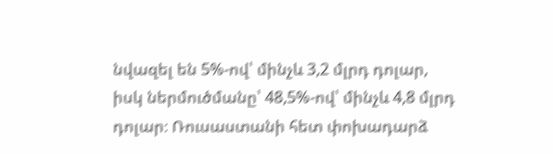նվազել են 5%-ով՝ մինչև 3,2 մլրդ դոլար, իսկ ներմուծմանը՝ 48,5%-ով՝ մինչև 4,8 մլրդ դոլար։ Ռուսաստանի հետ փոխադարձ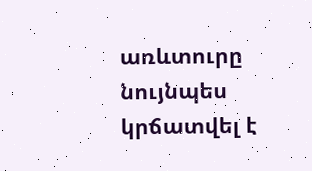առևտուրը նույնպես կրճատվել է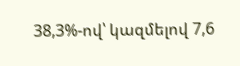38,3%-ով՝ կազմելով 7,6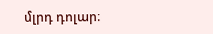մլրդ դոլար։